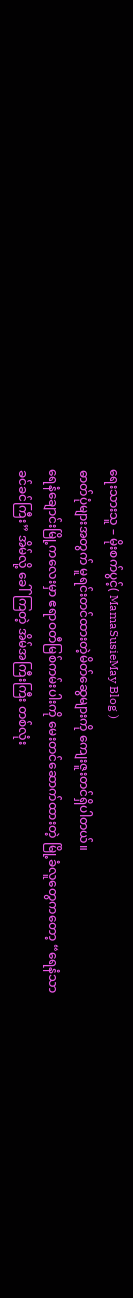ရေးသားသူ – မိုးစက်ပွင့်( MamaSusieMay Blog )
ဓာတ်ပုံများအတွက် မူရင်းတင်ထားတဲ့မိတ်ဆွေများကို ကျေးဇူးတင်ရှိပါတယ်။
ရေနံချောင်းမြို့ကလေးမှာ ဧရာဝတီမြစ်ကမ်းပါးကို မေးတင်ဆောက်ထားတဲ့ မြို့ခံလူတွေကတော့ “ရေနံသာ ခင်ခင်ကြီး” အိမ်လို့ ခေါ်ကြတဲ့ အိမ်အကြီးကြီး တစ်လုံး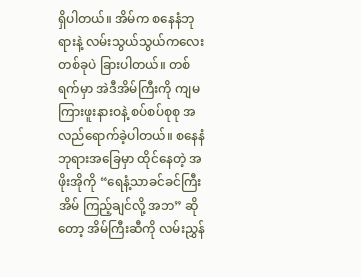ရှိပါတယ်။ အိမ်က စနေနံဘုရားနဲ့ လမ်းသွယ်သွယ်ကလေးတစ်ခုပဲ ခြားပါတယ်။ တစ်ရက်မှာ အဲဒီအိမ်ကြီးကို ကျမ ကြားဖူးနားဝနဲ့ စပ်စပ်စုစု အလည်ရောက်ခဲ့ပါတယ်။ စနေနံဘုရားအခြေမှာ ထိုင်နေတဲ့ အဖိုးအိုကို “ရေနံ့သာခင်ခင်ကြီး အိမ် ကြည့်ချင်လို့ အဘ” ဆိုတော့ အိမ်ကြီးဆီကို လမ်းညွှန်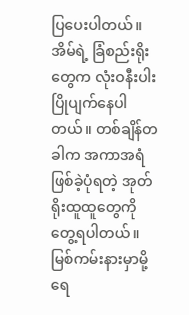ပြပေးပါတယ်။
အိမ်ရဲ့ ခြံစည်းရိုးတွေက လုံးဝနီးပါး ပြိုပျက်နေပါတယ်။ တစ်ချိန်တခါက အကာအရံဖြစ်ခဲ့ပုံရတဲ့ အုတ်ရိုးထူထူတွေကို တွေ့ရပါတယ်။ မြစ်ကမ်းနားမှာမို့ ရေ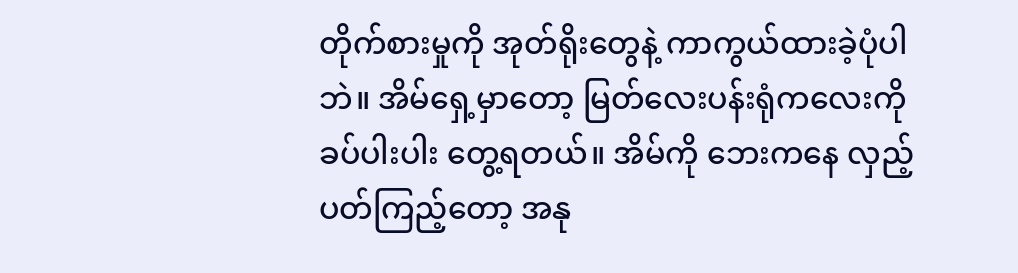တိုက်စားမှုကို အုတ်ရိုးတွေနဲ့ ကာကွယ်ထားခဲ့ပုံပါဘဲ။ အိမ်ရှေ့မှာတော့ မြတ်လေးပန်းရုံကလေးကို ခပ်ပါးပါး တွေ့ရတယ်။ အိမ်ကို ဘေးကနေ လှည့်ပတ်ကြည့်တော့ အနု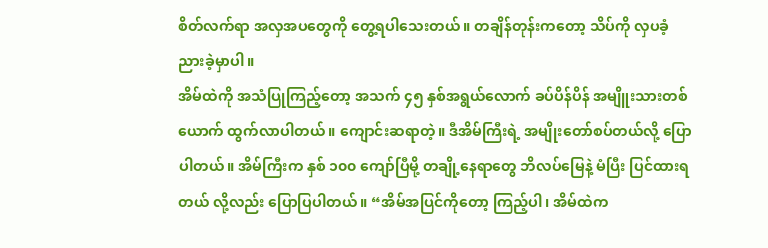စိတ်လက်ရာ အလှအပတွေကို တွေ့ရပါသေးတယ်။ တချိန်တုန်းကတော့ သိပ်ကို လှပခံ့ညားခဲ့မှာပါ။
အိမ်ထဲကို အသံပြုကြည့်တော့ အသက် ၄၅ နှစ်အရွယ်လောက် ခပ်ပိန်ပိန် အမျိူးသားတစ်ယောက် ထွက်လာပါတယ်။ ကျောင်းဆရာတဲ့။ ဒီအိမ်ကြီးရဲ့ အမျိုးတော်စပ်တယ်လို့ ပြောပါတယ်။ အိမ်ကြီးက နှစ် ၁၀၀ ကျော်ပြီမို့ တချို့နေရာတွေ ဘိလပ်မြေနဲ့ မံပြီး ပြင်ထားရတယ် လို့လည်း ပြောပြပါတယ်။ “အိမ်အပြင်ကိုတော့ ကြည့်ပါ၊ အိမ်ထဲက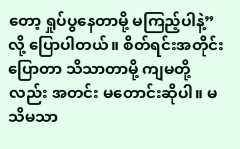တော့ ရှုပ်ပွနေတာမို့ မကြည့်ပါနဲ့”လို့ ပြောပါတယ်။ စိတ်ရင်းအတိုင်းပြောတာ သိသာတာမို့ ကျမတို့လည်း အတင်း မတောင်းဆိုပါ။ မသိမသာ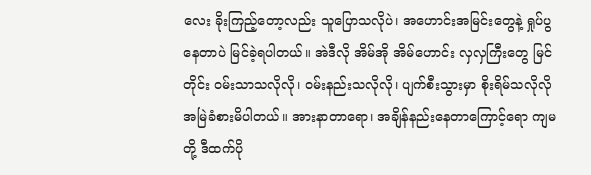လေး ခိုးကြည့်တော့လည်း သူပြောသလိုပဲ၊ အဟောင်းအမြင်းတွေနဲ့ ရှုပ်ပွနေတာပဲ မြင်ခဲ့ရပါတယ်။ အဲဒီလို အိမ်အို အိမ်ဟောင်း လှလှကြီးတွေ မြင်တိုင်း ဝမ်းသာသလိုလို၊ ဝမ်းနည်းသလိုလို၊ ပျက်စီးသွားမှာ စိုးရိမ်သလိုလို အမြဲခံစားမိပါတယ်။ အားနာတာရော၊ အချိန်နည်းနေတာကြောင့်ရော ကျမတို့ ဒီထက်ပို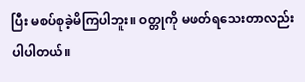ပြီး မစပ်စုခဲ့မိကြပါဘူး။ ဝတ္တုကို မဖတ်ရသေးတာလည်း ပါပါတယ်။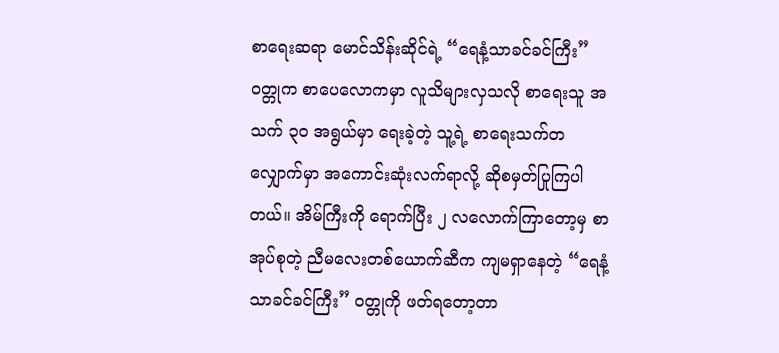စာရေးဆရာ မောင်သိန်းဆိုင်ရဲ့ “ရေနံ့သာခင်ခင်ကြီး” ဝတ္တုက စာပေလောကမှာ လူသိများလှသလို စာရေးသူ အသက် ၃၀ အရွယ်မှာ ရေးခဲ့တဲ့ သူ့ရဲ့ စာရေးသက်တလျှောက်မှာ အကောင်းဆုံးလက်ရာလို့ ဆိုစမှတ်ပြုကြပါတယ်။ အိမ်ကြီးကို ရောက်ပြီး ၂ လလောက်ကြာတော့မှ စာအုပ်စုတဲ့ ညီမလေးတစ်ယောက်ဆီက ကျမရှာနေတဲ့ “ရေနံ့သာခင်ခင်ကြီး” ဝတ္တုကို ဖတ်ရတော့တာ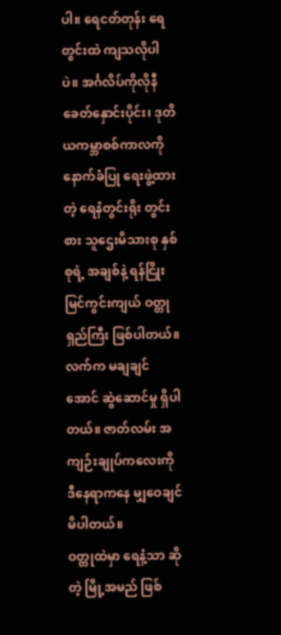ပါ။ ရေငတ်တုန်း ရေတွင်းထဲ ကျသလိုပါပဲ။ အင်္ဂလိပ်ကိုလိုနီ ခေတ်နှောင်းပိုင်း၊ ဒုတိယကမ္ဘာစစ်ကာလကို နောက်ခံပြု ရေးဖွဲ့ထားတဲ့ ရေနံတွင်းရိုး တွင်းစား သူဌေးမိသားစု နှစ်စုရဲ့ အချစ်နဲ့ ရန်ငြိုး မြင်ကွင်းကျယ် ဝတ္တုရှည်ကြီး ဖြစ်ပါတယ်။ လက်က မချချင်အောင် ဆွဲဆောင်မှု ရှိပါတယ်။ ဇာတ်လမ်း အကျဉ်းချုပ်ကလေးကို ဒီနေရာကနေ မျှဝေချင်မိပါတယ်။
ဝတ္တုထဲမှာ ရေနံ့သာ ဆိုတဲ့ မြို့အမည် ဖြစ်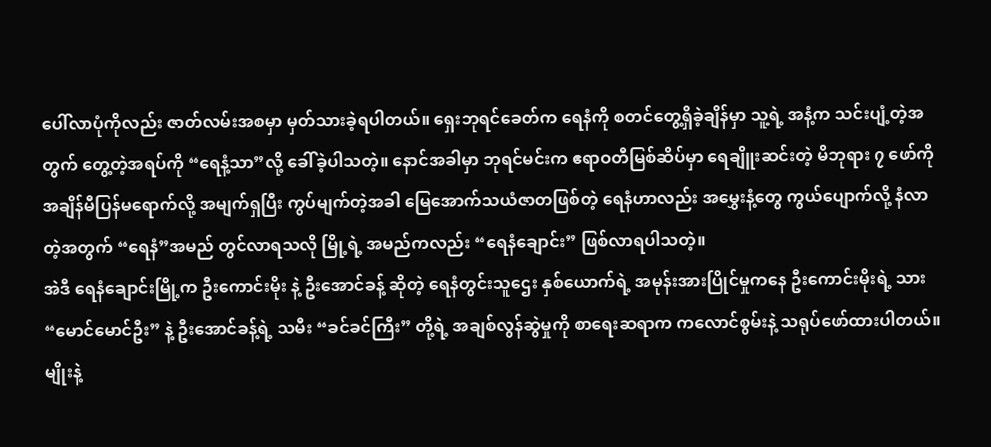ပေါ်လာပုံကိုလည်း ဇာတ်လမ်းအစမှာ မှတ်သားခဲ့ရပါတယ်။ ရှေးဘုရင်ခေတ်က ရေနံကို စတင်တွေ့ရှိခဲ့ချိန်မှာ သူ့ရဲ့ အနံ့က သင်းပျံ့တဲ့အတွက် တွေ့တဲ့အရပ်ကို “ရေနံ့သာ”လို့ ခေါ်ခဲ့ပါသတဲ့။ နောင်အခါမှာ ဘုရင်မင်းက ဧရာဝတီမြစ်ဆိပ်မှာ ရေချိူးဆင်းတဲ့ မိဘုရား ၇ ဖော်ကို အချိန်မီပြန်မရောက်လို့ အမျက်ရှပြီး ကွပ်မျက်တဲ့အခါ မြေအောက်သယံဇာတဖြစ်တဲ့ ရေနံဟာလည်း အမွှေးနံ့တွေ ကွယ်ပျောက်လို့ နံလာတဲ့အတွက် “ရေနံ”အမည် တွင်လာရသလို မြို့ရဲ့ အမည်ကလည်း “ရေနံချောင်း” ဖြစ်လာရပါသတဲ့။
အဲဒီ ရေနံချောင်းမြို့က ဦးကောင်းမိုး နဲ့ ဦးအောင်ခန့် ဆိုတဲ့ ရေနံတွင်းသူဌေး နှစ်ယောက်ရဲ့ အမုန်းအားပြိုင်မှုကနေ ဦးကောင်းမိုးရဲ့ သား “မောင်မောင်ဦး” နဲ့ ဦးအောင်ခန့်ရဲ့ သမီး “ခင်ခင်ကြီး” တို့ရဲ့ အချစ်လွန်ဆွဲမှုကို စာရေးဆရာက ကလောင်စွမ်းနဲ့ သရုပ်ဖော်ထားပါတယ်။ မျိုးနဲ့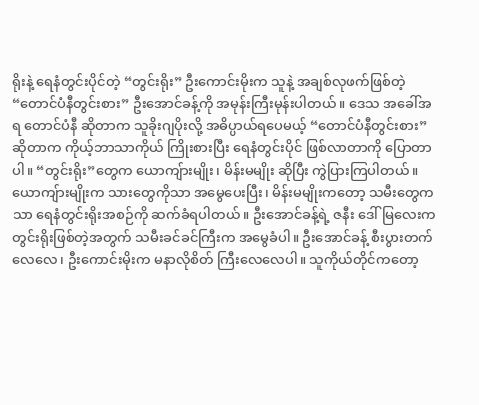ရိုးနဲ့ ရေနံတွင်းပိုင်တဲ့ “တွင်းရိုး” ဦးကောင်းမိုးက သူနဲ့ အချစ်လုဖက်ဖြစ်တဲ့ “တောင်ပံနီတွင်းစား” ဦးအောင်ခန့်ကို အမုန်းကြီးမုန်းပါတယ်။ ဒေသ အခေါ်အရ တောင်ပံနီ ဆိုတာက သူခိုးဂျပိုးလို့ အဓိပ္ပာယ်ရပေမယ့် “တောင်ပံနီတွင်းစား” ဆိုတာက ကိုယ့်ဘာသာကိုယ် ကြိုးစားပြီး ရေနံတွင်းပိုင် ဖြစ်လာတာကို ပြောတာပါ။ “တွင်းရိုး”တွေက ယောကျ်ားမျိုး၊ မိန်းမမျိုး ဆိုပြီး ကွဲပြားကြပါတယ်။ ယောကျ်ားမျိုးက သားတွေကိုသာ အမွေပေးပြီး၊ မိန်းမမျိုးကတော့ သမီးတွေကသာ ရေနံတွင်းရိုးအစဉ်ကို ဆက်ခံရပါတယ်။ ဦးအောင်ခန့်ရဲ့ ဇနီး ဒေါ်မြလေးက တွင်းရိုးဖြစ်တဲ့အတွက် သမီးခင်ခင်ကြီးက အမွေခံပါ။ ဦးအောင်ခန့် စီးပွားတက်လေလေ၊ ဦးကောင်းမိုးက မနာလိုစိတ် ကြီးလေလေပါ။ သူကိုယ်တိုင်ကတော့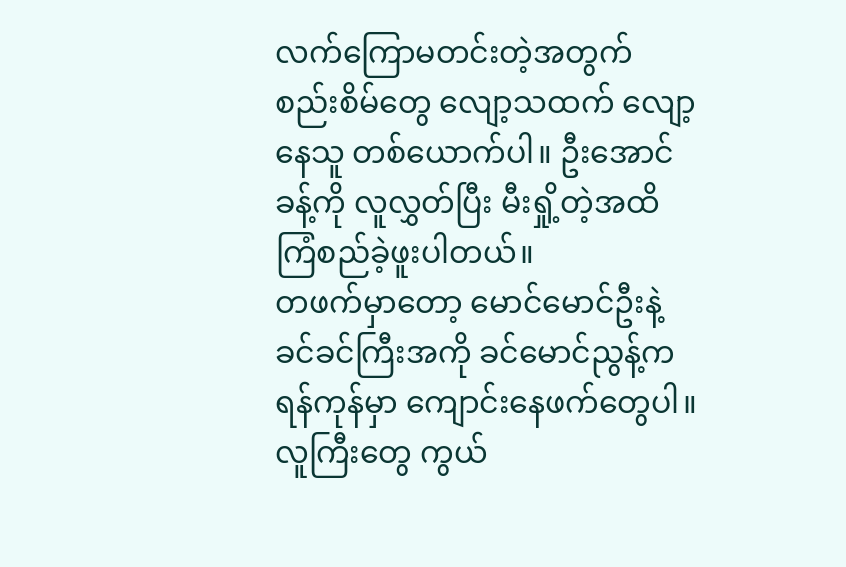လက်ကြောမတင်းတဲ့အတွက် စည်းစိမ်တွေ လျော့သထက် လျော့နေသူ တစ်ယောက်ပါ။ ဦးအောင်ခန့်ကို လူလွှတ်ပြီး မီးရှို့တဲ့အထိ ကြံစည်ခဲ့ဖူးပါတယ်။
တဖက်မှာတော့ မောင်မောင်ဦးနဲ့ ခင်ခင်ကြီးအကို ခင်မောင်ညွန့်က ရန်ကုန်မှာ ကျောင်းနေဖက်တွေပါ။ လူကြီးတွေ ကွယ်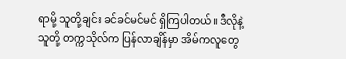ရာမို့ သူတို့ချင်း ခင်ခင်မင်မင် ရှိကြပါတယ်။ ဒီလိုနဲ့ သူတို့ တက္ကသိုလ်က ပြန်လာချိန်မှာ အိမ်ကလူတွေ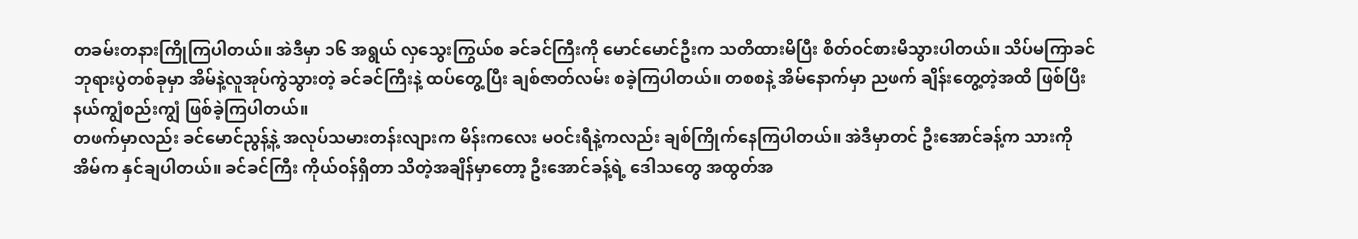တခမ်းတနားကြိုကြပါတယ်။ အဲဒီမှာ ၁၆ အရွယ် လှသွေးကြွယ်စ ခင်ခင်ကြီးကို မောင်မောင်ဦးက သတိထားမိပြီး စိတ်ဝင်စားမိသွားပါတယ်။ သိပ်မကြာခင် ဘုရားပွဲတစ်ခုမှာ အိမ်နဲ့လူအုပ်ကွဲသွားတဲ့ ခင်ခင်ကြီးနဲ့ ထပ်တွေ့ပြီး ချစ်ဇာတ်လမ်း စခဲ့ကြပါတယ်။ တစစနဲ့ အိမ်နောက်မှာ ညဖက် ချိန်းတွေ့တဲ့အထိ ဖြစ်ပြီး နယ်ကျွံစည်းကျွံ ဖြစ်ခဲ့ကြပါတယ်။
တဖက်မှာလည်း ခင်မောင်ညွန့်နဲ့ အလုပ်သမားတန်းလျားက မိန်းကလေး မဝင်းရီနဲ့ကလည်း ချစ်ကြိုက်နေကြပါတယ်။ အဲဒီမှာတင် ဦးအောင်ခန့်က သားကို အိမ်က နှင်ချပါတယ်။ ခင်ခင်ကြီး ကိုယ်ဝန်ရှိတာ သိတဲ့အချိန်မှာတော့ ဦးအောင်ခန့်ရဲ့ ဒေါသတွေ အထွတ်အ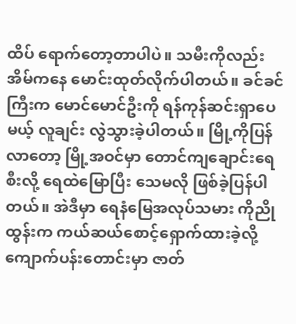ထိပ် ရောက်တော့တာပါပဲ။ သမီးကိုလည်း အိမ်ကနေ မောင်းထုတ်လိုက်ပါတယ်။ ခင်ခင်ကြီးက မောင်မောင်ဦးကို ရန်ကုန်ဆင်းရှာပေမယ့် လူချင်း လွဲသွားခဲ့ပါတယ်။ မြို့ကိုပြန်လာတော့ မြို့အဝင်မှာ တောင်ကျချောင်းရေစီးလို့ ရေထဲမြောပြီး သေမလို ဖြစ်ခဲ့ပြန်ပါတယ်။ အဲဒီမှာ ရေနံမြေအလုပ်သမား ကိုညိုထွန်းက ကယ်ဆယ်စောင့်ရှောက်ထားခဲ့လို့ ကျောက်ပန်းတောင်းမှာ ဇာတ်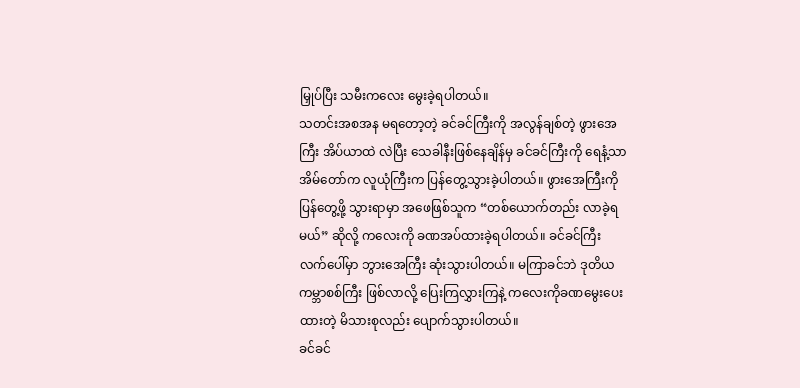မြှုပ်ပြီး သမီးကလေး မွေးခဲ့ရပါတယ်။
သတင်းအစအန မရတော့တဲ့ ခင်ခင်ကြီးကို အလွန်ချစ်တဲ့ ဖွားအေကြီး အိပ်ယာထဲ လဲပြီး သေခါနီးဖြစ်နေချိန်မှ ခင်ခင်ကြီးကို ရေနံ့သာအိမ်တော်က လူယုံကြီးက ပြန်တွေ့သွားခဲ့ပါတယ်။ ဖွားအေကြီးကို ပြန်တွေ့ဖို့ သွားရာမှာ အဖေဖြစ်သူက “တစ်ယောက်တည်း လာခဲ့ရမယ်” ဆိုလို့ ကလေးကို ခဏအပ်ထားခဲ့ရပါတယ်။ ခင်ခင်ကြီး လက်ပေါ်မှာ ဘွားအေကြီး ဆုံးသွားပါတယ်။ မကြာခင်ဘဲ ဒုတိယကမ္ဘာစစ်ကြီး ဖြစ်လာလို့ ပြေးကြလွှားကြနဲ့ ကလေးကိုခဏမွေးပေးထားတဲ့ မိသားစုလည်း ပျောက်သွားပါတယ်။
ခင်ခင်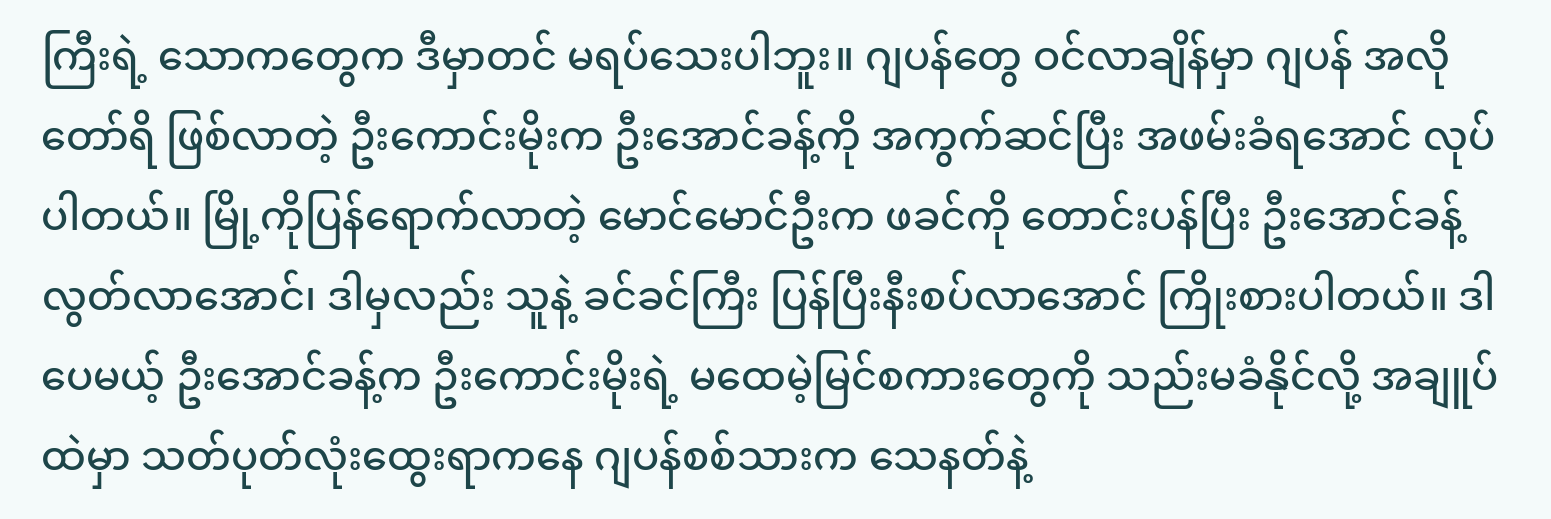ကြီးရဲ့ သောကတွေက ဒီမှာတင် မရပ်သေးပါဘူး။ ဂျပန်တွေ ဝင်လာချိန်မှာ ဂျပန် အလိုတော်ရိ ဖြစ်လာတဲ့ ဦးကောင်းမိုးက ဦးအောင်ခန့်ကို အကွက်ဆင်ပြီး အဖမ်းခံရအောင် လုပ်ပါတယ်။ မြို့ကိုပြန်ရောက်လာတဲ့ မောင်မောင်ဦးက ဖခင်ကို တောင်းပန်ပြီး ဦးအောင်ခန့် လွတ်လာအောင်၊ ဒါမှလည်း သူနဲ့ ခင်ခင်ကြီး ပြန်ပြီးနီးစပ်လာအောင် ကြိုးစားပါတယ်။ ဒါပေမယ့် ဦးအောင်ခန့်က ဦးကောင်းမိုးရဲ့ မထေမဲ့မြင်စကားတွေကို သည်းမခံနိုင်လို့ အချူပ်ထဲမှာ သတ်ပုတ်လုံးထွေးရာကနေ ဂျပန်စစ်သားက သေနတ်နဲ့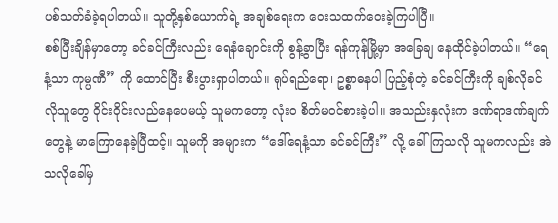ပစ်သတ်ခံခဲ့ရပါတယ်။ သူတို့နှစ်ယောက်ရဲ့ အချစ်ရေးက ဝေးသထက်ဝေးခဲ့ကြပါပြီ။
စစ်ပြီးချိန်မှာတော့ ခင်ခင်ကြီးလည်း ရေနံချောင်းကို စွန့်ခွာပြီး ရန်ကုန်မြို့မှာ အခြေချ နေထိုင်ခဲ့ပါတယ်။ “ရေနံ့သာ ကုမ္ပဏီ” ကို ထောင်ပြီး စီးပွားရှာပါတယ်။ ရုပ်ရည်ရော၊ ဥစ္စာဓနပါ ပြည့်စုံတဲ့ ခင်ခင်ကြီးကို ချစ်လိုခင်လိုသူတွေ ဝိုင်းဝိုင်းလည်နေပေမယ့် သူမကတော့ လုံး၀ စိတ်မဝင်စားခဲ့ပါ။ အသည်းနှလုံးက ဒဏ်ရာဒဏ်ချက်တွေနဲ့ မာကြောနေခဲ့ပြီထင့်။ သူမကို အများက “ဒေါ်ရေနံ့သာ ခင်ခင်ကြီး” လို့ ခေါ်ကြသလို သူမကလည်း အဲသလိုခေါ်မှ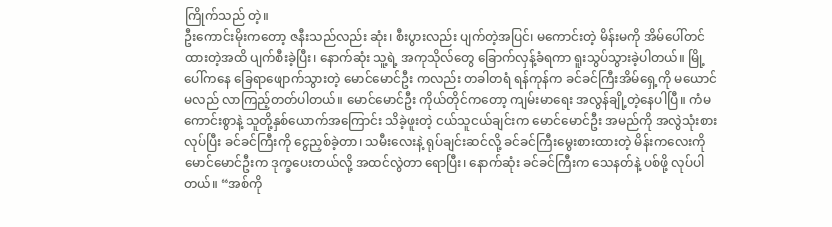ကြိုက်သည် တဲ့။
ဦးကောင်းမိုးကတော့ ဇနီးသည်လည်း ဆုံး၊ စီးပွားလည်း ပျက်တဲ့အပြင်၊ မကောင်းတဲ့ မိန်းမကို အိမ်ပေါ်တင်ထားတဲ့အထိ ပျက်စီးခဲ့ပြီး၊ နောက်ဆုံး သူ့ရဲ့ အကုသိုလ်တွေ ခြောက်လှန့်ခံရကာ ရူးသွပ်သွားခဲ့ပါတယ်။ မြို့ပေါ်ကနေ ခြေရာဖျောက်သွားတဲ့ မောင်မောင်ဦး ကလည်း တခါတရံ ရန်ကုန်က ခင်ခင်ကြီးအိမ်ရှေ့ကို မယောင်မလည် လာကြည့်တတ်ပါတယ်။ မောင်မောင်ဦး ကိုယ်တိုင်ကတော့ ကျမ်းမာရေး အလွန်ချို့တဲ့နေပါပြီ။ ကံမကောင်းစွာနဲ့ သူတို့နှစ်ယောက်အကြောင်း သိခဲ့ဖူးတဲ့ ငယ်သူငယ်ချင်းက မောင်မောင်ဦး အမည်ကို အလွဲသုံးစားလုပ်ပြီး ခင်ခင်ကြီးကို ငွေညှစ်ခဲ့တာ၊ သမီးလေးနဲ့ ရုပ်ချင်းဆင်လို့ ခင်ခင်ကြီးမွေးစားထားတဲ့ မိန်းကလေးကို မောင်မောင်ဦးက ဒုက္ခပေးတယ်လို့ အထင်လွဲတာ ရောပြီး၊ နောက်ဆုံး ခင်ခင်ကြီးက သေနတ်နဲ့ ပစ်ဖို့ လုပ်ပါတယ်။ “အစ်ကို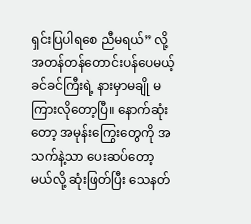ရှင်းပြပါရစေ ညီမရယ်” လို့ အတန်တန်တောင်းပန်ပေမယ့် ခင်ခင်ကြီးရဲ့ နားမှာမချို မကြားလိုတော့ပြီ။ နောက်ဆုံးတော့ အမုန်းကြွေးတွေကို အသက်နဲ့သာ ပေးဆပ်တော့မယ်လို့ ဆုံးဖြတ်ပြီး သေနတ်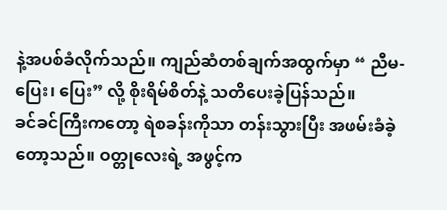နဲ့အပစ်ခံလိုက်သည်။ ကျည်ဆံတစ်ချက်အထွက်မှာ “ ညီမ- ပြေး၊ ပြေး” လို့ စိုးရိမ်စိတ်နဲ့ သတိပေးခဲ့ပြန်သည်။
ခင်ခင်ကြီးကတော့ ရဲစခန်းကိုသာ တန်းသွားပြီး အဖမ်းခံခဲ့တော့သည်။ ဝတ္တုလေးရဲ့ အဖွင့်က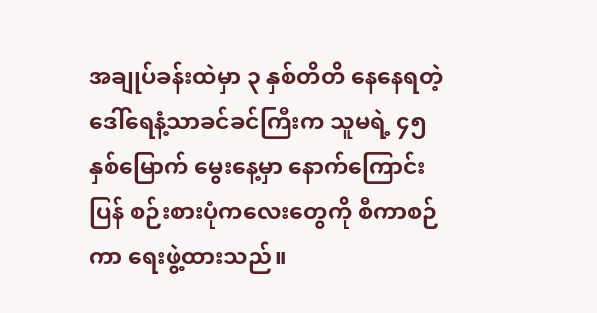အချုပ်ခန်းထဲမှာ ၃ နှစ်တိတိ နေနေရတဲ့ ဒေါ်ရေနံ့သာခင်ခင်ကြီးက သူမရဲ့ ၄၅ နှစ်မြောက် မွေးနေ့မှာ နောက်ကြောင်းပြန် စဉ်းစားပုံကလေးတွေကို စီကာစဉ်ကာ ရေးဖွဲ့ထားသည်။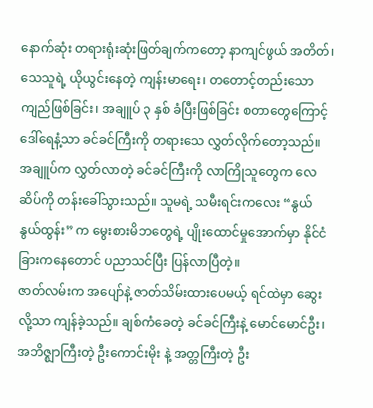နောက်ဆုံး တရားရုံးဆုံးဖြတ်ချက်ကတော့ နာကျင်ဖွယ် အတိတ်၊ သေသူရဲ့ ယိုယွင်းနေတဲ့ ကျန်းမာရေး၊ တတောင့်တည်းသော ကျည်ဖြစ်ခြင်း၊ အချူပ် ၃ နှစ် ခံပြီးဖြစ်ခြင်း စတာတွေကြောင့် ဒေါ်ရေနံ့သာ ခင်ခင်ကြီးကို တရားသေ လွှတ်လိုက်တော့သည်။ အချူပ်က လွှတ်လာတဲ့ ခင်ခင်ကြီးကို လာကြိုသူတွေက လေဆိပ်ကို တန်းခေါ်သွားသည်။ သူမရဲ့ သမီးရင်းကလေး “နွယ်နွယ်ထွန်း” က မွေးစားမိဘတွေရဲ့ ပျိုးထောင်မှုအောက်မှာ နိုင်ငံခြားကနေတောင် ပညာသင်ပြီး ပြန်လာပြီတဲ့။
ဇာတ်လမ်းက အပျော်နဲ့ ဇာတ်သိမ်းထားပေမယ့် ရင်ထဲမှာ ဆွေးလို့သာ ကျန်ခဲ့သည်။ ချစ်ကံခေတဲ့ ခင်ခင်ကြီးနဲ့ မောင်မောင်ဦး၊ အဘိဇ္ဈာကြီးတဲ့ ဦးကောင်းမိုး နဲ့ အတ္တကြီးတဲ့ ဦး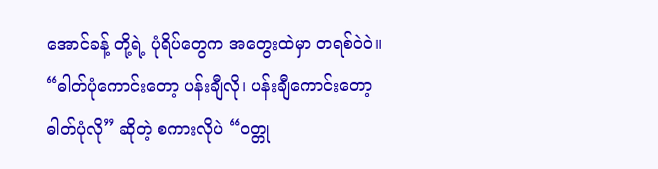အောင်ခန့် တို့ရဲ့ ပုံရိပ်တွေက အတွေးထဲမှာ တရစ်ဝဲ၀ဲ။ “ဓါတ်ပုံကောင်းတော့ ပန်းချီလို၊ ပန်းချီကောင်းတော့ ဓါတ်ပုံလို” ဆိုတဲ့ စကားလိုပဲ “ဝတ္တု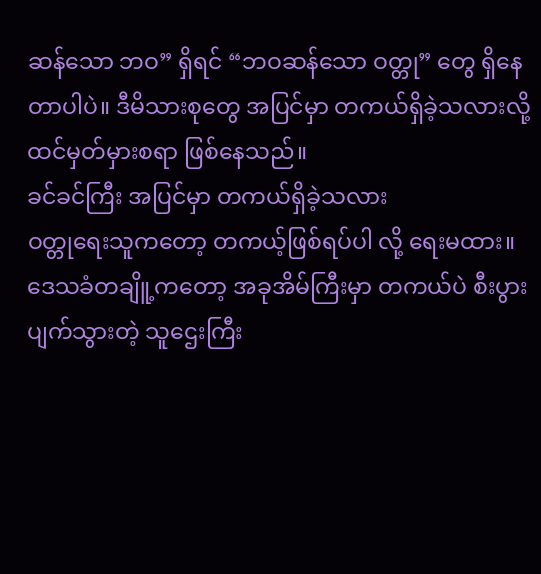ဆန်သော ဘဝ” ရှိရင် “ဘဝဆန်သော ဝတ္တု” တွေ ရှိနေတာပါပဲ။ ဒီမိသားစုတွေ အပြင်မှာ တကယ်ရှိခဲ့သလားလို့ ထင်မှတ်မှားစရာ ဖြစ်နေသည်။
ခင်ခင်ကြီး အပြင်မှာ တကယ်ရှိခဲ့သလား
ဝတ္တုရေးသူကတော့ တကယ့်ဖြစ်ရပ်ပါ လို့ ရေးမထား။
ဒေသခံတချိူ့ကတော့ အခုအိမ်ကြီးမှာ တကယ်ပဲ စီးပွားပျက်သွားတဲ့ သူဌေးကြီး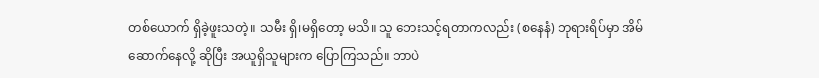တစ်ယောက် ရှိခဲ့ဖူးသတဲ့။ သမီး ရှိ၊မရှိတော့ မသိ။ သူ ဘေးသင့်ရတာကလည်း (စနေနံ) ဘုရားရိပ်မှာ အိမ်ဆောက်နေလို့ ဆိုပြီး အယူရှိသူများက ပြောကြသည်။ ဘာပဲ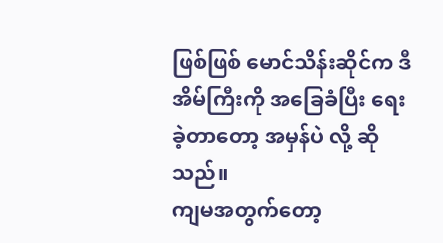ဖြစ်ဖြစ် မောင်သိန်းဆိုင်က ဒီအိမ်ကြီးကို အခြေခံပြီး ရေးခဲ့တာတော့ အမှန်ပဲ လို့ ဆိုသည်။
ကျမအတွက်တော့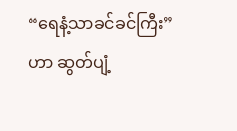“ရေနံ့သာခင်ခင်ကြီး” ဟာ ဆွတ်ပျံ့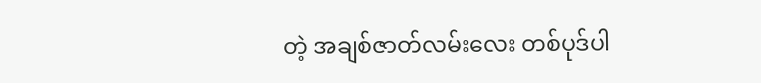တဲ့ အချစ်ဇာတ်လမ်းလေး တစ်ပုဒ်ပါ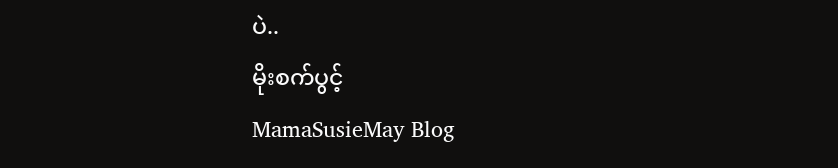ပဲ..
မိုးစက်ပွင့်
MamaSusieMay Blog